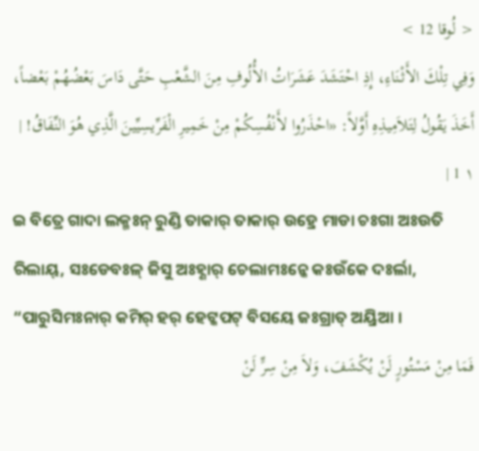< لُوقا 12 >
وَفِي تِلْكَ الأَثْنَاءِ، إِذِ احْتَشَدَ عَشَرَاتُ الأُلُوفِ مِنَ الشَّعْبِ حَتَّى دَاسَ بَعْضُهُمْ بَعْضاً، أَخَذَ يَقُولُ لِتَلاَمِيذِهِ أَوَّلاً: «احْذَرُوا لأَنْفُسِكُمْ مِنْ خَمِيرِ الْفَرِّيسِيِّينَ الَّذِي هُوَ النِّفَاقُ! | ١ 1 |
ଇ ବିତ୍ରେ ଗାଦା ଲକ୍ମଃନ୍ ରୁଣ୍ଡି ତାକାର୍ ତାକାର୍ ଉହ୍ରେ ମାଡା ଚଃଗା ଅଃଉତି ରିଲାୟ୍, ସଃଡେବଃଳ୍ ଜିସୁ ଅଃହ୍ଣାର୍ ଚେଲାମଃନ୍କେ କଃଉଁକେ ଦଃର୍ଲା, “ପାରୁସିମଃନାର୍ କମିର୍ ହର୍ ହେଟ୍କପଟ୍ ବିସୟେ ଜଃଗ୍ରାତ୍ ଅୟ୍ରିଆ ।
فَمَا مِنْ مَسْتُورٍ لَنْ يُكْشَفَ، وَلاَ مِنْ سِرٍّ لَنْ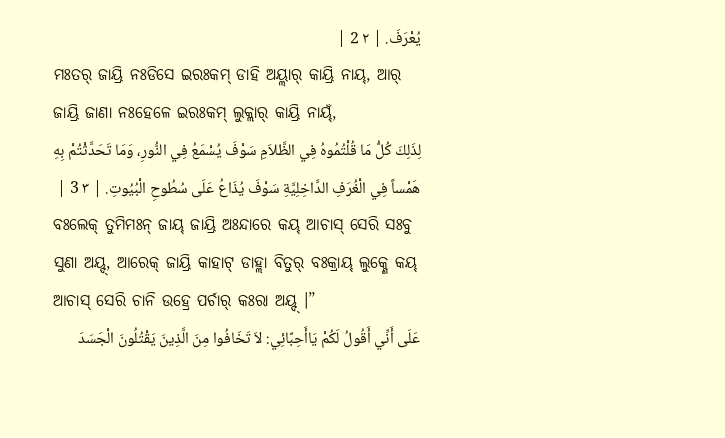يُعْرَفَ. | ٢ 2 |
ମଃତର୍ ଜାୟ୍ରି ନଃଡିସେ ଇରଃକମ୍ ଡାହି ଅୟ୍ଲାର୍ କାୟ୍ରି ନାୟ୍, ଆର୍ ଜାୟ୍ରି ଜାଣା ନଃହେଳେ ଇରଃକମ୍ ଲୁକ୍ଲାର୍ କାୟ୍ରି ନାୟ୍ଁ,
لِذَلِكَ كُلُّ مَا قُلْتُمُوهُ فِي الظَّلاَمِ سَوْفَ يُسْمَعُ فِي النُّورِ، وَمَا تَحَدَّثْتُمْ بِهِ هَمْساً فِي الْغُرَفِ الدَّاخِلِيَّةِ سَوْفَ يُذَاعُ عَلَى سُطُوحِ الْبُيُوتِ. | ٣ 3 |
ବଃଲେକ୍ ତୁମିମଃନ୍ ଜାୟ୍ ଜାୟ୍ରି ଅଃନ୍ଦାରେ କୟ୍ ଆଚାସ୍ ସେରି ସଃବୁ ସୁଣା ଅୟ୍ଦ୍, ଆରେକ୍ ଜାୟ୍ରି କାହାଟ୍ ଡାହ୍ଲା ବିତୁର୍ ବଃକ୍ରାୟ୍ ଲୁକ୍ଣେ କୟ୍ ଆଚାସ୍ ସେରି ଚାନି ଉହ୍ରେ ପର୍ଚାର୍ କଃରା ଅୟ୍ଦ୍ ।”
عَلَى أَنِّي أَقُولُ لَكُمْ يَاأَحِبَّائِي: لاَ تَخَافُوا مِنَ الَّذِينَ يَقْتُلُونَ الْجَسَدَ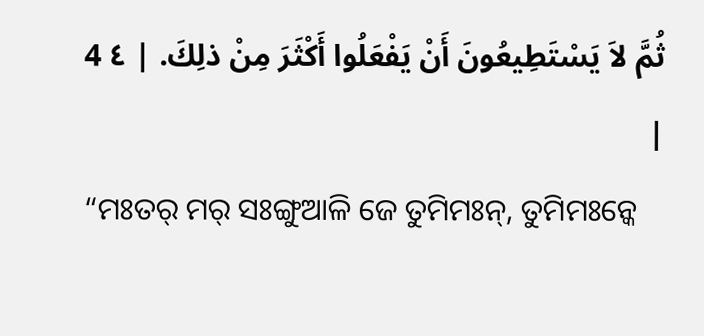ثُمَّ لاَ يَسْتَطِيعُونَ أَنْ يَفْعَلُوا أَكْثَرَ مِنْ ذلِكَ. | ٤ 4 |
“ମଃତର୍ ମର୍ ସଃଙ୍ଗୁଆଳି ଜେ ତୁମିମଃନ୍, ତୁମିମଃନ୍କେ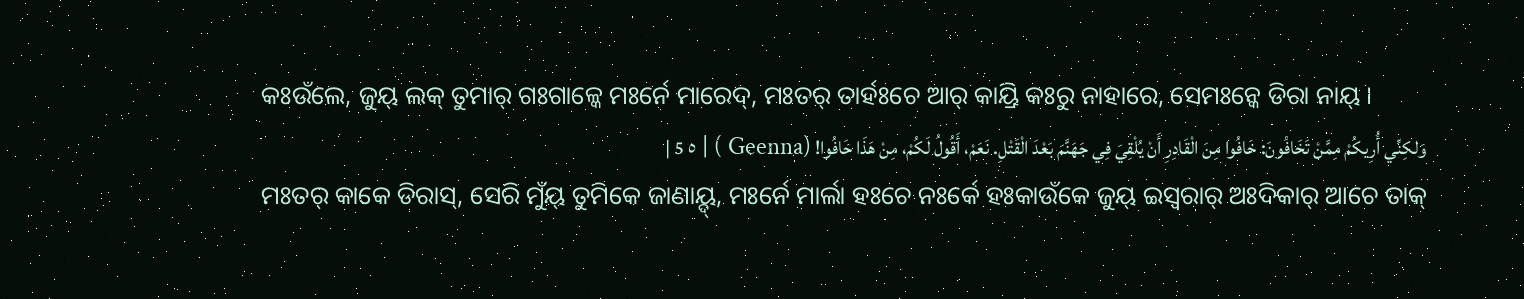କଃଉଁଲେ, ଜୁୟ୍ ଲକ୍ ତୁମାର୍ ଗଃଗାଳ୍କେ ମଃର୍ନେ ମାରେଦ୍, ମଃତର୍ ତାର୍ହଃଚେ ଆର୍ କାୟ୍ରି କଃରୁ ନାହାରେ, ସେମଃନ୍କେ ଡିରା ନାୟ୍ ।
وَلكِنِّي أُرِيكُمْ مِمَّنْ تَخَافُونَ: خَافُوا مِنَ الْقَادِرِ أَنْ يُلْقِيَ فِي جَهَنَّمَ بَعْدَ الْقَتْلِ. نَعَمْ، أَقُولُ لَكُمْ، مِنْ هَذَا خَافُوا! (Geenna ) | ٥ 5 |
ମଃତର୍ କାକେ ଡିରାସ୍, ସେରି ମୁଁୟ୍ ତୁମିକେ ଜାଣାୟ୍ଦ୍, ମଃର୍ନେ ମାର୍ଲା ହଃଚେ ନଃର୍କେ ହଃକାଉଁକେ ଜୁୟ୍ ଇସ୍ୱରାର୍ ଅଃଦିକାର୍ ଆଚେ ତାକ୍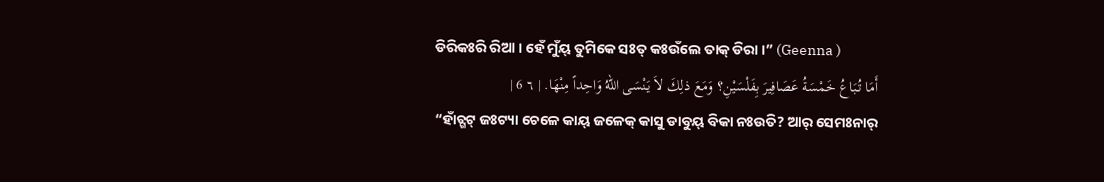ଡିରିକଃରି ରିଆ । ହେଁ ମୁଁୟ୍ ତୁମିକେ ସଃତ୍ କଃଉଁଲେ ତାକ୍ ଡିରା ।” (Geenna )
أَمَا تُبَاعُ خَمْسَةُ عَصَافِيرَ بِفَلْسَيْنِ؟ وَمَعَ ذلِكَ لاَ يَنْسَى اللهُ وَاحِداً مِنْهَا. | ٦ 6 |
“ହାଁଚ୍ଗଟ୍ ଜଃଟ୍ୟା ଚେଳେ କାୟ୍ ଜଳେକ୍ କାସୁ ଡାବୁୟ୍ ବିକା ନଃଉତି? ଆର୍ ସେମଃନାର୍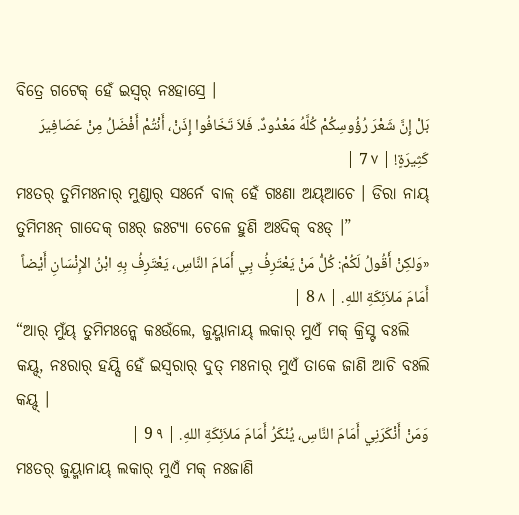ବିତ୍ରେ ଗଟେକ୍ ହେଁ ଇସ୍ୱର୍ ନଃହାସ୍ରେ ।
بَلْ إِنَّ شَعْرَ رُؤُوسِكُمْ كُلَّهُ مَعْدُودٌ. فَلاَ تَخَافُوا إِذَنْ، أَنْتُمْ أَفْضَلُ مِنْ عَصَافِيرَ كَثِيرَةٍ! | ٧ 7 |
ମଃତର୍ ତୁମିମଃନାର୍ ମୁଣ୍ଡାର୍ ସଃର୍ନେ ବାଳ୍ ହେଁ ଗଃଣା ଅୟ୍ଆଚେ । ଡିରା ନାୟ୍ ତୁମିମଃନ୍ ଗାଦେକ୍ ଗଃର୍ ଜଃଟ୍ୟା ଚେଳେ ହୁଣି ଅଃଦିକ୍ ବଃଡ୍ ।”
«وَلكِنْ أَقُولُ لَكُمْ: كُلُّ مَنْ يَعْتَرِفُ بِي أَمَامَ النَّاسِ، يَعْتَرِفُ بِهِ ابْنُ الإِنْسَانِ أَيْضاً أَمَامَ مَلاَئِكَةِ اللهِ. | ٨ 8 |
“ଆର୍ ମୁଁୟ୍ ତୁମିମଃନ୍କେ କଃଉଁଲେ, ଜୁୟ୍ମାନାୟ୍ ଲକାର୍ ମୁଏଁ ମକ୍ କ୍ରିସ୍ଟ ବଃଲି କୟ୍ଦ୍, ନଃରାର୍ ହୟ୍ସି ହେଁ ଇସ୍ୱରାର୍ ଦୁତ୍ ମଃନାର୍ ମୁଏଁ ତାକେ ଜାଣି ଆଚି ବଃଲି କୟ୍ଦ୍ ।
وَمَنْ أَنْكَرَنِي أَمَامَ النَّاسِ، يُنْكَرُ أَمَامَ مَلاَئِكَةِ اللهِ. | ٩ 9 |
ମଃତର୍ ଜୁୟ୍ମାନାୟ୍ ଲକାର୍ ମୁଏଁ ମକ୍ ନଃଜାଣି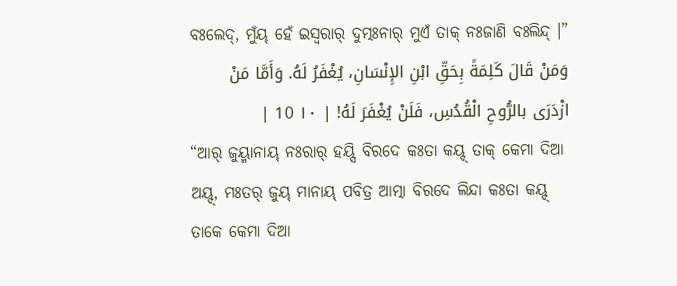ବଃଲେଦ୍, ମୁଁୟ୍ ହେଁ ଇସ୍ୱରାର୍ ଦୁତ୍ମଃନାର୍ ମୁଏଁ ତାକ୍ ନଃଜାଣି ବଃଲିନ୍ଦ୍ ।”
وَمَنْ قَالَ كَلِمَةً بِحَقِّ ابْنِ الإِنْسَانِ، يُغْفَرُ لَهُ. وَأَمَّا مَنْ ازْدَرَى بالرُّوحِ الْقُدُسِ، فَلَنْ يُغْفَرَ لَهُ! | ١٠ 10 |
“ଆର୍ ଜୁୟ୍ମାନାୟ୍ ନଃରାର୍ ହୟ୍ସି ବିରଦେ କଃତା କୟ୍ଦ୍ ତାକ୍ କେମା ଦିଆ ଅୟ୍ଦ୍, ମଃତର୍ ଜୁୟ୍ ମାନାୟ୍ ପବିତ୍ର ଆତ୍ମା ବିରଦେ ଲିନ୍ଦା କଃତା କୟ୍ଦ୍ ତାକେ କେମା ଦିଆ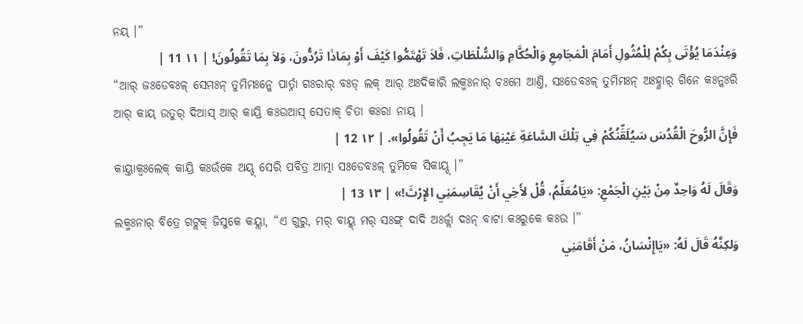ନୟ୍ ।”
وَعِنْدَمَا يُؤْتَى بِكُمْ لِلْمُثُولِ أَمَامَ الْمَجَامِعِ وَالْحُكَّامِ وَالسُّلْطَاتِ، فَلاَ تَهْتَمُّوا كَيْفَ أَوْ بِمَاذَا تَرُدُّونَ، وَلاَ بِمَا تَقُولُونَ! | ١١ 11 |
“ଆର୍ ଜଃଡେବଃଳ୍ ସେମଃନ୍ ତୁମିମଃନ୍କେ ପାର୍ତ୍ନା ଗଃରାର୍ ବଃଡ୍ ଲକ୍ ଆର୍ ଅଃଦିକାରି ଲକ୍ମଃନାର୍ ଚଃମେ ଆଣ୍ତି, ସଃଡେବଃଳ୍ ତୁମିମଃନ୍ ଅଃହ୍ଣାର୍ ଗିନେ କଃନ୍କଃରି ଆର୍ କାୟ୍ ଉତୁର୍ ଦିଆସ୍ ଆର୍ କାୟ୍ରି କଃଉଆସ୍ ସେତାକ୍ ଚିତା କଃରା ନାୟ୍ ।
فَإِنَّ الرُّوحَ الْقُدُسَ سَيُلَقِّنُكُمْ فِي تِلْكَ السَّاعَةِ عَيْنِهَا مَا يَجِبُ أَنْ تَقُولُوا». | ١٢ 12 |
କାୟ୍ତାକ୍ବଃଲେକ୍ କାୟ୍ରି କଃଉଁକେ ଅୟ୍ଦ୍ ସେରି ପବିତ୍ର ଆତ୍ମା ସଃଡେବଃଳ୍ ତୁମିକେ ସିକାୟ୍ଦ୍ ।”
وَقَالَ لَهُ وَاحِدٌ مِنْ بَيْنِ الْجَمْعِ: «يَامُعَلِّمُ، قُلْ لأَخِي أَنْ يُقَاسِمَنِي الإِرْثَ!» | ١٣ 13 |
ଲକ୍ମଃନାର୍ ବିତ୍ରେ ଗଟ୍ଲକ୍ ଜିସୁକେ କୟ୍ଲା, “ଏ ଗୁରୁ, ମର୍ ବାୟ୍କ୍ ମର୍ ସଃଙ୍ଗ୍ ଦାଦି ଅଃର୍ଜ୍ଲା ଦଃନ୍ ବାଟା କଃରୁକେ କଃଉ ।”
وَلكِنَّهُ قَالَ لَهُ: «يَاإِنْسَانُ، مَنْ أَقَامَنِي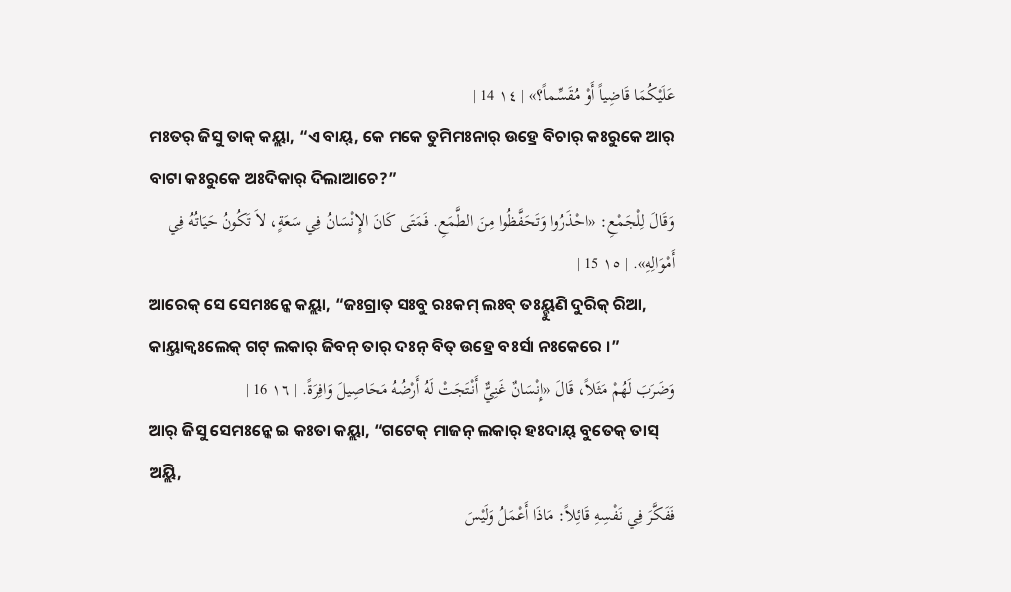عَلَيْكُمَا قَاضِياً أَوْ مُقَسِّماً؟» | ١٤ 14 |
ମଃତର୍ ଜିସୁ ତାକ୍ କୟ୍ଲା, “ଏ ବାୟ୍, କେ ମକେ ତୁମିମଃନାର୍ ଉହ୍ରେ ବିଚାର୍ କଃରୁକେ ଆର୍ ବାଟା କଃରୁକେ ଅଃଦିକାର୍ ଦିଲାଆଚେ?”
وَقَالَ لِلْجَمْعِ: «احْذَرُوا وَتَحَفَّظُوا مِنَ الطَّمَعِ. فَمَتَى كَانَ الإِنْسَانُ فِي سَعَةٍ، لاَ تَكُونُ حَيَاتُهُ فِي أَمْوَالِهِ». | ١٥ 15 |
ଆରେକ୍ ସେ ସେମଃନ୍କେ କୟ୍ଲା, “ଜଃଗ୍ରାତ୍ ସଃବୁ ରଃକମ୍ ଲଃବ୍ ତଃୟ୍ହୁଣି ଦୁରିକ୍ ରିଆ, କାୟ୍ତାକ୍ବଃଲେକ୍ ଗଟ୍ ଲକାର୍ ଜିବନ୍ ତାର୍ ଦଃନ୍ ବିତ୍ ଉହ୍ରେ ବଃର୍ସା ନଃକେରେ ।”
وَضَرَبَ لَهُمْ مَثَلاً، قَالَ «إِنْسَانٌ غَنِيٌّ أَنْتَجَتْ لَهُ أَرْضُهُ مَحَاصِيلَ وَافِرَةً. | ١٦ 16 |
ଆର୍ ଜିସୁ ସେମଃନ୍କେ ଇ କଃତା କୟ୍ଲା, “ଗଟେକ୍ ମାଜନ୍ ଲକାର୍ ହଃଦାୟ୍ ବୁତେକ୍ ତାସ୍ ଅୟ୍ଲି,
فَفَكَّرَ فِي نَفْسِهِ قَائِلاً: مَاذَا أَعْمَلُ وَلَيْسَ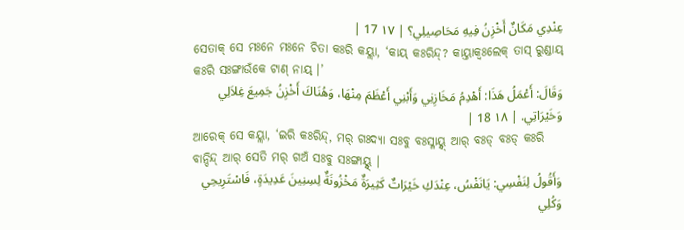عِنْدِي مَكَانٌ أَخْزِنُ فِيهِ مَحَاصِيلِي؟ | ١٧ 17 |
ସେତାକ୍ ସେ ମଃନେ ମଃନେ ଚିତା କଃରି କୟ୍ଲା, ‘କାୟ୍ କଃରିନ୍ଦ୍? କାୟ୍ତାକ୍ବଃଲେକ୍ ତାସ୍ ରୁଣ୍ଡାୟ୍ କଃରି ସଃଙ୍ଗାଉଁକେ ଟାଣ୍ ନାୟ୍ ।’
وَقَالَ: أَعْمَلُ هَذَا: أَهْدِمُ مَخَازِنِي وَأَبْنِي أَعْظَمَ مِنْهَا، وَهُنَاكَ أَخْزِنُ جَمِيعَ غِلاَلِي وَخَيْرَاتِي. | ١٨ 18 |
ଆରେକ୍ ସେ କୟ୍ଲା, ‘ଇରି କଃରିନ୍ଦ୍, ମର୍ ଗଃଦ୍ୟା ସଃବୁ ବଃସ୍ଳାୟ୍ନ୍ଦ୍ ଆର୍ ବଃଡ୍ ବଃଡ୍ କଃରି ବାନ୍ଦିନ୍ଦ୍ ଆର୍ ସେତି ମର୍ ଗଅଁ ସଃବୁ ସଃଙ୍ଗାୟ୍ନ୍ଦ୍ ।
وَأَقُولُ لِنَفْسِي: يَانَفْسُ، عِنْدَكِ خَيْرَاتٌ كَثِيرَةٌ مَخْزُونَةٌ لِسِنِينَ عَدِيدَةٍ، فَاسْتَرِيحِي وَكُلِي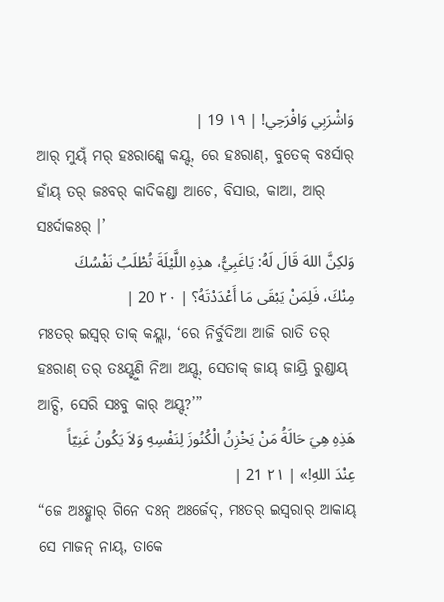وَاشْرَبِي وَافْرَحِي! | ١٩ 19 |
ଆର୍ ମୁୟ୍ଁ ମର୍ ହଃରାଣ୍କେ କୟ୍ଦ୍, ରେ ହଃରାଣ୍, ବୁତେକ୍ ବଃର୍ସାର୍ ହାଁୟ୍ ତର୍ ଜଃବର୍ କାଦିକଣ୍ଡା ଆଚେ, ବିସାଉ, କାଆ, ଆର୍ ସଃର୍ଦାକଃର୍ ।’
وَلكِنَّ اللهَ قَالَ لَهُ: يَاغَبِيُّ، هذِهِ اللَّيْلَةَ تُطْلَبُ نَفْسُكَ مِنْكَ، فَلِمَنْ يَبْقَى مَا أَعْدَدْتَهُ؟ | ٢٠ 20 |
ମଃତର୍ ଇସ୍ୱର୍ ତାକ୍ କୟ୍ଲା, ‘ରେ ନିର୍ବୁଦିଆ ଆଜି ରାତି ତର୍ ହଃରାଣ୍ ତର୍ ତଃୟ୍ହୁଣି ନିଆ ଅୟ୍ଦ୍, ସେତାକ୍ ଜାୟ୍ ଜାୟ୍ରି ରୁଣ୍ଡାୟ୍ ଆଚ୍ସି, ସେରି ସଃବୁ କାର୍ ଅୟ୍ଦ୍?’”
هَذِهِ هِيَ حَالَةُ مَنْ يَخْزِنُ الْكُنُوزَ لِنَفْسِهِ وَلاَ يَكُونُ غَنِيّاً عِنْدَ اللهِ!» | ٢١ 21 |
“ଜେ ଅଃହ୍ଣାର୍ ଗିନେ ଦଃନ୍ ଅଃର୍ଜେଦ୍, ମଃତର୍ ଇସ୍ୱରାର୍ ଆକାୟ୍ ସେ ମାଜନ୍ ନାୟ୍, ତାକେ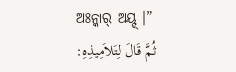ଅଃନ୍କାର୍ ଅୟ୍ଦ୍ ।”
ثُمَّ قَالَ لِتَلاَمِيذِهِ: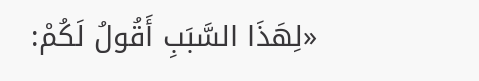«لِهَذَا السَّبَبِ أَقُولُ لَكُمْ: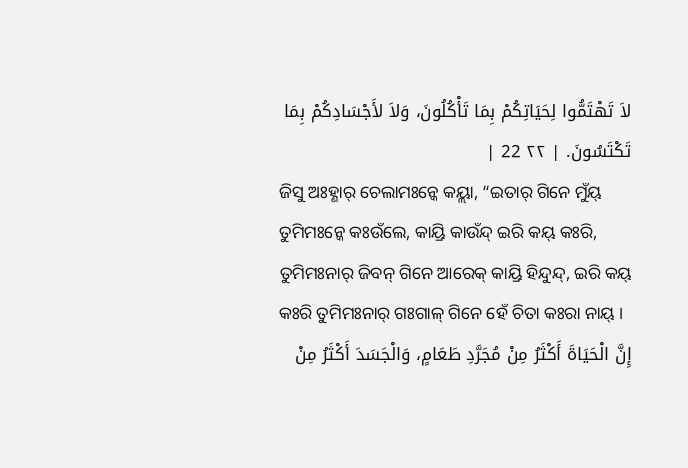لاَ تَهْتَمُّوا لِحَيَاتِكُمْ بِمَا تَأْكُلُونَ، وَلاَ لأَجْسَادِكُمْ بِمَا تَكْتَسُونَ. | ٢٢ 22 |
ଜିସୁ ଅଃହ୍ଣାର୍ ଚେଲାମଃନ୍କେ କୟ୍ଲା, “ଇତାର୍ ଗିନେ ମୁଁୟ୍ ତୁମିମଃନ୍କେ କଃଉଁଲେ, କାୟ୍ରି କାଉଁନ୍ଦ୍ ଇରି କୟ୍ କଃରି, ତୁମିମଃନାର୍ ଜିବନ୍ ଗିନେ ଆରେକ୍ କାୟ୍ରି ହିନ୍ଦୁନ୍ଦ୍, ଇରି କୟ୍ କଃରି ତୁମିମଃନାର୍ ଗଃଗାଳ୍ ଗିନେ ହେଁ ଚିତା କଃରା ନାୟ୍ ।
إِنَّ الْحَيَاةَ أَكْثَرُ مِنْ مُجَرَّدِ طَعَامٍ، وَالْجَسَدَ أَكْثَرُ مِنْ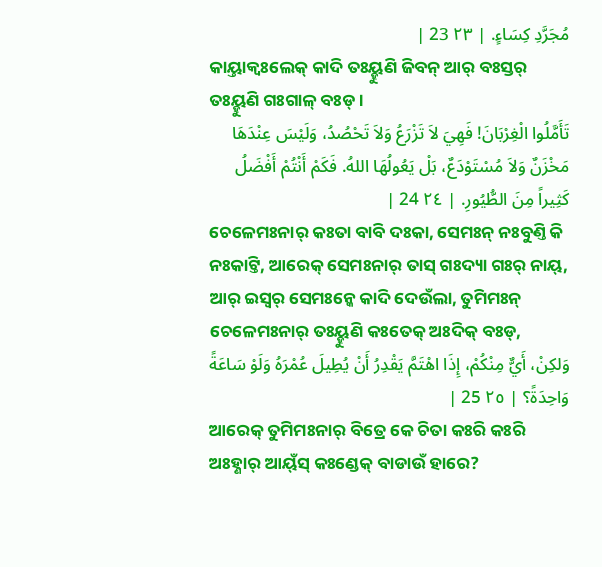مُجَرَّدِ كِسَاءٍ. | ٢٣ 23 |
କାୟ୍ତାକ୍ବଃଲେକ୍ କାଦି ତଃୟ୍ହୁଣି ଜିବନ୍ ଆର୍ ବଃସ୍ତର୍ ତଃୟ୍ହୁଣି ଗଃଗାଳ୍ ବଃଡ୍ ।
تَأَمَّلُوا الْغِرْبَانَ! فَهِيَ لاَ تَزْرَعُ وَلاَ تَحْصُدُ، وَلَيْسَ عِنْدَهَا مَخْزَنٌ وَلاَ مُسْتَوْدَعٌ، بَلْ يَعُولُهَا اللهُ. فَكَمْ أَنْتُمْ أَفْضَلُ كَثِيراً مِنَ الطُّيُورِ. | ٢٤ 24 |
ଚେଳେମଃନାର୍ କଃତା ବାବି ଦଃକା, ସେମଃନ୍ ନଃବୁଣ୍ତି କି ନଃକାଟ୍ତି, ଆରେକ୍ ସେମଃନାର୍ ତାସ୍ ଗଃଦ୍ୟା ଗଃର୍ ନାୟ୍, ଆର୍ ଇସ୍ୱର୍ ସେମଃନ୍କେ କାଦି ଦେଉଁଲା, ତୁମିମଃନ୍ ଚେଳେମଃନାର୍ ତଃୟ୍ହୁଣି କଃତେକ୍ ଅଃଦିକ୍ ବଃଡ୍,
وَلكِنْ، أَيٌّ مِنْكُمْ، إِذَا اهْتَمَّ يَقْدِرُ أَنْ يُطِيلَ عُمْرَهُ وَلَوْ سَاعَةً وَاحِدَةً؟ | ٢٥ 25 |
ଆରେକ୍ ତୁମିମଃନାର୍ ବିତ୍ରେ କେ ଚିତା କଃରି କଃରି ଅଃହ୍ଣାର୍ ଆୟ୍ଁସ୍ କଃଣ୍ଡେକ୍ ବାଡାଉଁ ହାରେ?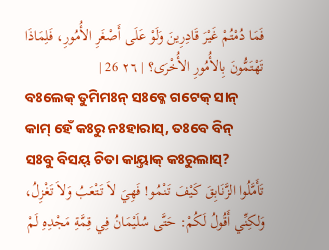فَمَا دُمْتُمْ غَيْرَ قَادِرِينَ وَلَوْ عَلَى أَصْغَرِ الأُمُورِ، فَلِمَاذَا تَهْتَمُّونَ بِالأُمُورِ الأُخْرَى؟ | ٢٦ 26 |
ବଃଲେକ୍ ତୁମିମଃନ୍ ସଃବ୍କେ ଗଟେକ୍ ସାନ୍ କାମ୍ ହେଁ କଃରୁ ନଃହାରାସ୍, ତଃବେ ବିନ୍ ସଃବୁ ବିସୟ୍ ଚିତା କାୟ୍ତାକ୍ କଃରୁଲାସ୍?
تَأَمَّلُوا الزَّنَابِقَ كَيْفَ تَنْمُو! فَهِيَ لاَ تَتْعَبُ وَلاَ تَغْزِلُ، وَلكِنِّي أَقُولُ لَكُمْ: حَتَّى سُلَيْمَانُ فِي قِمَّةِ مَجْدِهِ لَمْ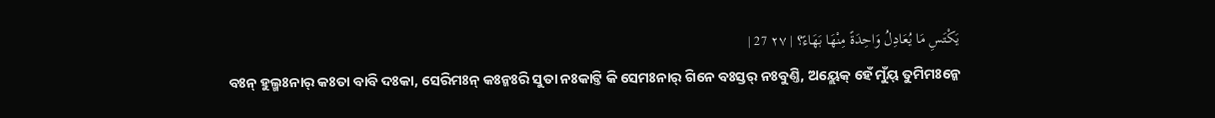يَكْتَسِ مَا يُعَادِلُ وَاحِدَةً مِنْهَا بَهَاءً؟ | ٢٧ 27 |
ବଃନ୍ ହୁଲ୍ମଃନାର୍ କଃତା ବାବି ଦଃକା, ସେରିମଃନ୍ କଃନ୍କଃରି ସୁତା ନଃକାଟ୍ତି କି ସେମଃନାର୍ ଗିନେ ବଃସ୍ତର୍ ନଃବୁଣ୍ତି, ଅୟ୍ଲେକ୍ ହେଁ ମୁଁୟ୍ ତୁମିମଃନ୍କେ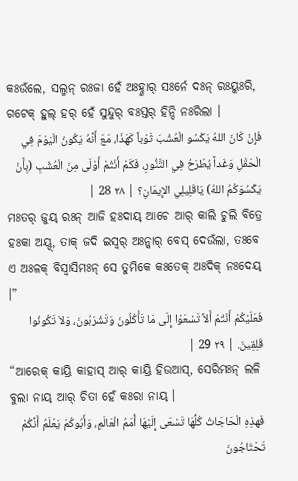କଃଉଁଲେ, ସଲ୍ମନ୍ ରଃଜା ହେଁ ଅଃହ୍ଣାର୍ ସଃର୍ନେ ଦଃନ୍ ରଃୟ୍କଃରି, ଗଟେକ୍ ହୁଲ୍ ହର୍ ହେଁ ସୁନ୍ଦୁର୍ ବଃସ୍ତର୍ ହିନ୍ଦି ନଃରିଲା ।
فَإِنْ كَانَ اللهُ يَكْسُو الْعُشْبَ ثَوْباً كَهَذَا، مَعَ أَنَّهُ يَكُونُ الْيَوْمَ فِي الْحَقْلِ وَغَداً يُطْرَحُ فِي التَّنُّورِ، فَكَمْ أَنْتُمْ أَوْلَى مِنَ الْعُشْبِ (بِأَنْ يَكْسُوَكُمُ اللهُ) يَاقَلِيلِي الإِيمَانِ؟ | ٢٨ 28 |
ମଃତର୍ ଜୁୟ୍ ରଃନ୍ ଆଜି ହଃଦାୟ୍ ଆଚେ ଆର୍ କାଲି ଚୁଲି ବିତ୍ରେ ହଃକା ଅୟ୍ଦ୍, ତାକ୍ ଜଦି ଇସ୍ୱର୍ ଅଃନ୍କାର୍ ବେସ୍ ଦେଉଁଲା, ତଃବେ ଏ ଅଃଳକ୍ ବିସ୍ୱାସିମଃନ୍ ସେ ତୁମିକେ କଃତେକ୍ ଅଃଦିକ୍ ନଃଦେୟ୍ ।”
فَعَلَيْكُمْ أَنْتُمْ أَلاَّ تَسْعَوْا إِلَى مَا تَأْكُلُونَ وَتَشْرَبُونَ، وَلاَ تَكُونُوا قَلِقِينَ. | ٢٩ 29 |
“ଆରେକ୍ କାୟ୍ରି କାହାସ୍ ଆର୍ କାୟ୍ରି ହିଉଆସ୍, ସେରିମଃନ୍ ଲଳି ବୁଲା ନାୟ୍ ଆର୍ ଚିତା ହେଁ କଃରା ନାୟ୍ ।
فَهذِهِ الْحَاجَاتُ كُلُّهَا تَسْعَى إِلَيْهَا أُمَمُ الْعَالَمِ، وَأَبُوكُمْ يَعْلَمُ أَنَّكُمْ تَحْتَاجُونَ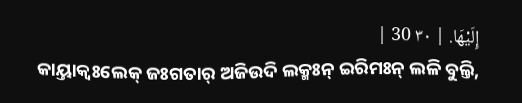إِلَيْهَا. | ٣٠ 30 |
କାୟ୍ତାକ୍ବଃଲେକ୍ ଜଃଗତାର୍ ଅଜିଉଦି ଲକ୍ମଃନ୍ ଇରିମଃନ୍ ଲଳି ବୁଲ୍ତି,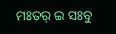ମଃତର୍ ଇ ସଃବୁ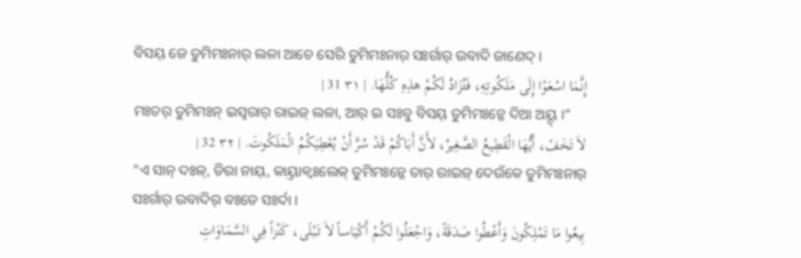ବିସୟ୍ ଜେ ତୁମିମଃନାର୍ ଲଳା ଆଚେ ସେରି ତୁମିମଃନାର୍ ସଃର୍ଗାର୍ ଉବାଦି ଜାଣେଦ୍ ।
إِنَّمَا اسْعَوْا إِلَى مَلَكُوتِهِ، فَتُزَادُ لَكُمْ هذِهِ كُلُّهَا. | ٣١ 31 |
ମଃତର୍ ତୁମିମଃନ୍ ଇସ୍ୱରାର୍ ରାଇଜ୍ ଲଳା, ଆର୍ ଇ ସଃବୁ ବିସୟ୍ ତୁମିମଃନ୍କେ ଦିଆ ଅୟ୍ଦ୍ ।”
لاَ تَخَفْ، أَيُّهَا الْقَطِيعُ الصَّغِيرُ، لأَنَّ أَبَاكُمْ قَدْ سُرَّ أَنْ يُعْطِيَكُمُ الْمَلَكُوتَ. | ٣٢ 32 |
“ଏ ସାନ୍ ଦଃଳ୍, ଡିରା ନାୟ୍, କାୟ୍ତାକ୍ବଃଲେକ୍ ତୁମିମଃନ୍କେ ତାର୍ ରାଇଜ୍ ଦେଉଁକେ ତୁମିମଃନାର୍ ସଃର୍ଗାର୍ ଉବାଦିର୍ ବଃଡେ ସଃର୍ଦା ।
بِيعُوا مَا تَمْلِكُونَ وَأَعْطُوا صَدَقَةً، وَاجْعَلُوا لَكُمْ أَكْيَاساً لاَ تَبْلَى، كَنْزاً فِي السَّمَاوَاتِ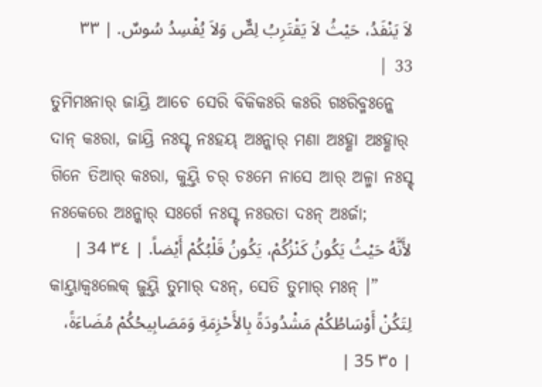لاَ يَنْفَدُ، حَيْثُ لاَ يَقْتَرِبُ لِصٌّ وَلاَ يُفْسِدُ سُوسٌ. | ٣٣ 33 |
ତୁମିମଃନାର୍ ଜାୟ୍ରି ଆଚେ ସେରି ବିକିକଃରି କଃରି ଗଃରିବ୍ମଃନ୍କେ ଦାନ୍ କଃରା, ଜାୟ୍ରି ନଃସ୍ଟ୍ ନଃହୟ୍ ଅଃନ୍କାର୍ ମଣା ଅଃହ୍ଣା ଅଃହ୍ଣାର୍ ଗିନେ ତିଆର୍ କଃରା, କୁୟ୍ତି ଚର୍ ଚଃମେ ନାସେ ଆର୍ ଅଳ୍ମା ନଃସ୍ଟ୍ ନଃକେରେ ଅଃନ୍କାର୍ ସଃର୍ଗେ ନଃସ୍ଟ୍ ନଃଉତା ଦଃନ୍ ଅଃର୍ଜା;
لأَنَّهُ حَيْثُ يَكُونُ كَنْزُكُمْ، يَكُونُ قَلْبُكُمْ أَيْضاً. | ٣٤ 34 |
କାୟ୍ତାକ୍ବଃଲେକ୍ ଜୁୟ୍ତି ତୁମାର୍ ଦଃନ୍, ସେତି ତୁମାର୍ ମଃନ୍ ।”
لِتَكُنْ أَوْسَاطُكُمْ مَشْدُودَةً بِالأَحْزِمَةِ وَمَصَابِيحُكُمْ مُضَاءَةً، | ٣٥ 35 |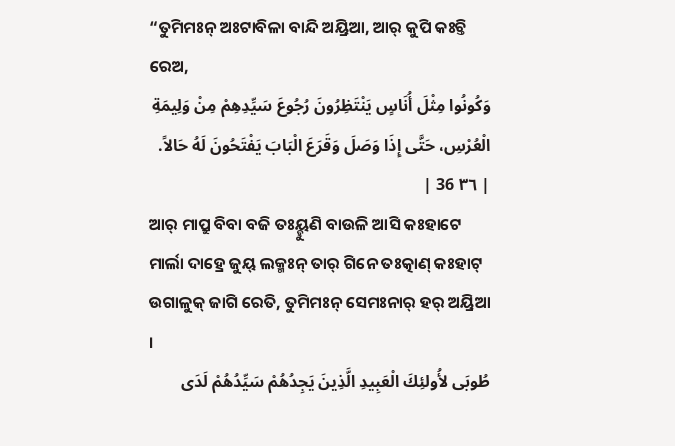“ତୁମିମଃନ୍ ଅଃଟାବିଳା ବାନ୍ଦି ଅୟ୍ରିଆ, ଆର୍ କୁପି କଃଚ୍ତି ରେଅ,
وَكُونُوا مِثْلَ أُنَاسٍ يَنْتَظِرُونَ رُجُوعَ سَيِّدِهِمْ مِنْ وَلِيمَةِ الْعُرْسِ، حَتَّى إِذَا وَصَلَ وَقَرَعَ الْبَابَ يَفْتَحُونَ لَهُ حَالاً. | ٣٦ 36 |
ଆର୍ ମାପ୍ରୁ ବିବା ବଜି ତଃୟ୍ହୁଣି ବାଉଳି ଆସି କଃହାଟେ ମାର୍ଲା ଦାହ୍ରେ ଜୁୟ୍ ଲକ୍ମଃନ୍ ତାର୍ ଗିନେ ତଃତ୍କାଣ୍ କଃହାଟ୍ ଉଗାଳୁକ୍ ଜାଗି ରେତି, ତୁମିମଃନ୍ ସେମଃନାର୍ ହର୍ ଅୟ୍ରିଆ ।
طُوبَى لأُولئِكَ الْعَبِيدِ الَّذِينَ يَجِدُهُمْ سَيِّدُهُمْ لَدَى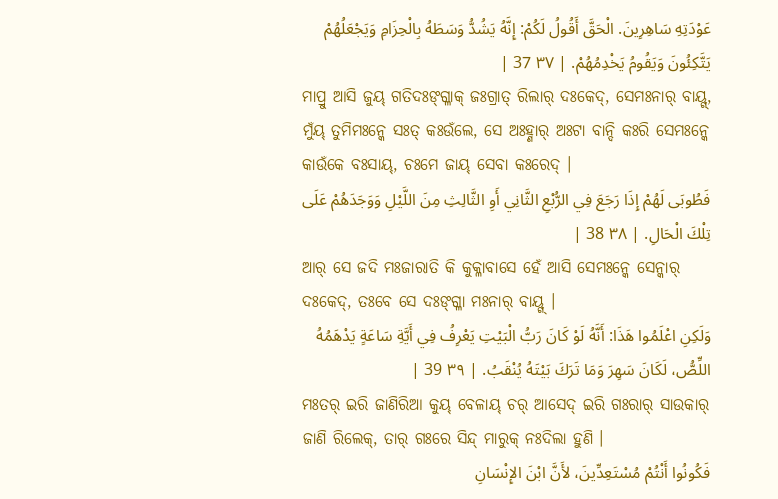عَوْدَتِهِ سَاهِرِينَ. الْحَقَّ أَقُولُ لَكُمْ: إِنَّهُ يَشُدُّ وَسَطَهُ بِالْحِزَامِ وَيَجْعَلُهُمْ يَتَّكِئُونَ وَيَقُومُ يَخْدِمُهُمْ. | ٣٧ 37 |
ମାପ୍ରୁ ଆସି ଜୁୟ୍ ଗତିଦଃଙ୍ଗ୍ଳାକ୍ ଜଃଗ୍ରାତ୍ ରିଲାର୍ ଦଃକେଦ୍, ସେମଃନାର୍ ବାୟ୍ଗ୍, ମୁଁୟ୍ ତୁମିମଃନ୍କେ ସଃତ୍ କଃଉଁଲେ, ସେ ଅଃହ୍ଣାର୍ ଅଃଟା ବାନ୍ଦି କଃରି ସେମଃନ୍କେ କାଉଁକେ ବଃସାୟ୍, ଚଃମେ ଜାୟ୍ ସେବା କଃରେଦ୍ ।
فَطُوبَى لَهُمْ إِذَا رَجَعَ فِي الرُّبْعِ الثَّانِي أَوِ الثَّالِثِ مِنَ اللَّيْلِ وَوَجَدَهُمْ عَلَى تِلْكَ الْحَالِ. | ٣٨ 38 |
ଆର୍ ସେ ଜଦି ମଃଜାରାତି କି କୁକ୍ଳାବାସେ ହେଁ ଆସି ସେମଃନ୍କେ ସେନ୍କାର୍ ଦଃକେଦ୍, ତଃବେ ସେ ଦଃଙ୍ଗ୍ଳା ମଃନାର୍ ବାୟ୍ଗ୍ ।
وَلَكِنِ اعْلَمُوا هَذَا: أَنَّهُ لَوْ كَانَ رَبُّ الْبَيْتِ يَعْرِفُ فِي أَيَّةِ سَاعَةٍ يَدْهَمُهُ اللِّصُّ، لَكَانَ سَهِرَ وَمَا تَرَكَ بَيْتَهُ يُنْقَبُ. | ٣٩ 39 |
ମଃତର୍ ଇରି ଜାଣିରିଆ କୁୟ୍ ବେଳାୟ୍ ଚର୍ ଆସେଦ୍ ଇରି ଗଃରାର୍ ସାଉକାର୍ ଜାଣି ରିଲେକ୍, ତାର୍ ଗଃରେ ସିନ୍ଦ୍ ମାରୁକ୍ ନଃଦିଲା ହୁଣି ।
فَكُونُوا أَنْتُمْ مُسْتَعِدِّينَ، لأَنَّ ابْنَ الإِنْسَانِ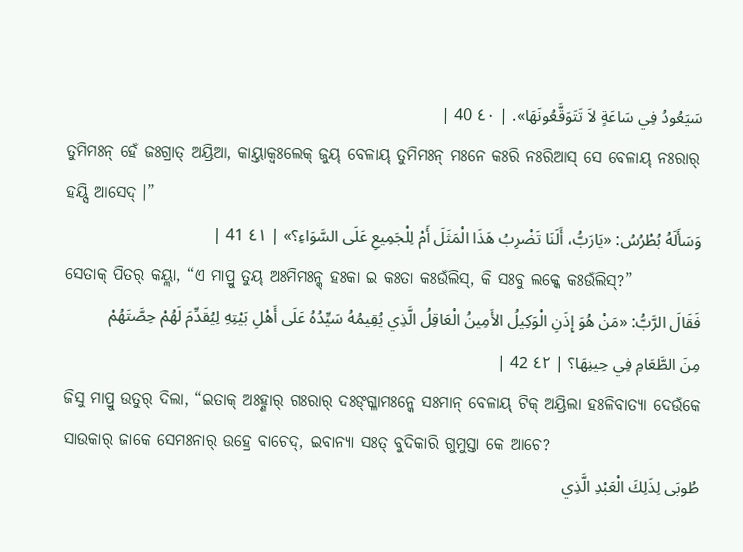سَيَعُودُ فِي سَاعَةٍ لاَ تَتَوَقَّعُونَهَا». | ٤٠ 40 |
ତୁମିମଃନ୍ ହେଁ ଜଃଗ୍ରାତ୍ ଅୟ୍ରିଆ, କାୟ୍ତାକ୍ବଃଲେକ୍ ଜୁୟ୍ ବେଳାୟ୍ ତୁମିମଃନ୍ ମଃନେ କଃରି ନଃରିଆସ୍ ସେ ବେଳାୟ୍ ନଃରାର୍ ହୟ୍ସି ଆସେଦ୍ ।”
وَسَأَلَهُ بُطْرُسُ: «يَارَبُّ، أَلَنَا تَضْرِبُ هَذَا الْمَثَلَ أَمْ لِلْجَمِيعِ عَلَى السَّوَاءِ؟» | ٤١ 41 |
ସେତାକ୍ ପିତର୍ କୟ୍ଲା, “ଏ ମାପ୍ରୁ ତୁୟ୍ ଅଃମିମଃନ୍କ୍ ହଃକା ଇ କଃତା କଃଉଁଲିସ୍, କି ସଃବୁ ଲକ୍କେ କଃଉଁଲିସ୍?”
فَقَالَ الرَّبُّ: «مَنْ هُوَ إِذَنِ الْوَكِيلُ الأَمِينُ الْعَاقِلُ الَّذِي يُقِيمُهُ سَيِّدُهُ عَلَى أَهْلِ بَيْتِهِ لِيُقَدِّمَ لَهُمْ حِصَّتَهُمْ مِنَ الطَّعَامِ فِي حِينِهَا؟ | ٤٢ 42 |
ଜିସୁ ମାପ୍ରୁ ଉତୁର୍ ଦିଲା, “ଇତାକ୍ ଅଃହ୍ଣାର୍ ଗଃରାର୍ ଦଃଙ୍ଗ୍ଳାମଃନ୍କେ ସଃମାନ୍ ବେଳାୟ୍ ଟିକ୍ ଅୟ୍ରିଲା ହଃଳିବାତ୍ୟା ଦେଉଁକେ ସାଉକାର୍ ଜାକେ ସେମଃନାର୍ ଉହ୍ରେ ବାଚେଦ୍, ଇବାନ୍ୟା ସଃତ୍ ବୁଦିକାରି ଗୁମୁସ୍ତା କେ ଆଚେ?
طُوبَى لِذَلِكَ الْعَبْدِ الَّذِي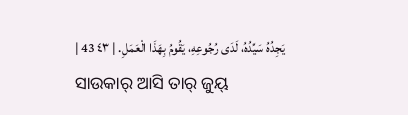يَجِدُهُ سَيِّدُهُ، لَدَى رُجُوعِهِ، يَقُومُ بِهَذَا الْعَمَلِ. | ٤٣ 43 |
ସାଉକାର୍ ଆସି ତାର୍ ଜୁୟ୍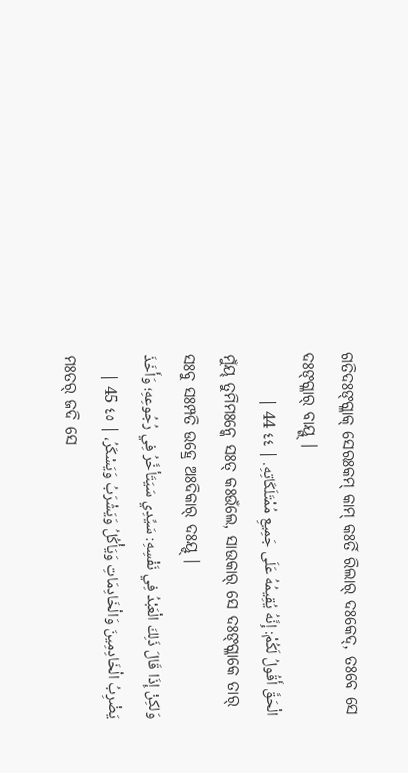ଗତିଦଃଙ୍ଗ୍ଳାକ୍ ସେରଃକମ୍ କାମ୍ କଃର୍ତି ରିଲାର୍ ଦଃକେଦ୍, ତଃବେ ସେ ଦଃଙ୍ଗ୍ଳାର୍ ବାୟ୍ଗ୍ ।
الْحَقَّ أَقُولُ لَكُمْ: إِنَّهُ يُقِيمُهُ عَلَى جَمِيعِ مُمْتَلَكَاتِهِ. | ٤٤ 44 |
ମୁଁୟ୍ ତୁମିମଃନ୍କେ ସଃତ୍ କଃଉଁଲେ, ସାଉକାର୍ ସେ ଦଃଙ୍ଗ୍ଳାକେ ତାର୍ ସଃବୁ ସଃମ୍ପତି ଉହ୍ରେ ଅଃଦିକାର୍ ଦଃୟ୍ଦ୍ ।
وَلكِنْ إِذَا قَالَ ذَلِكَ الْعَبْدُ فِي نَفْسِهِ: سَيِّدِي سَيَتَأخَّرُ فِي رُجُوعِهِ؛ وَأَخَذَ يَضْرِبُ الْخَادِمِينَ وَالْخَادِمَاتِ وَيَأْكُلُ وَيَشْرَبُ وَيَسْكَرُ، | ٤٥ 45 |
ମଃତର୍ ଜଦି ସେ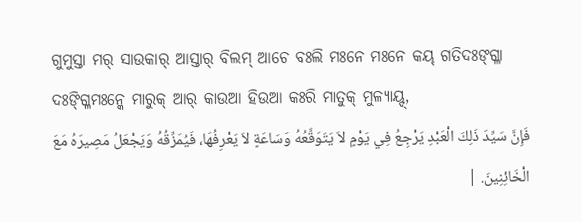ଗୁମୁସ୍ତା ମର୍ ସାଉକାର୍ ଆସ୍ତାର୍ ବିଲମ୍ ଆଚେ ବଃଲି ମଃନେ ମଃନେ କୟ୍ ଗତିଦଃଙ୍ଗ୍ଳା ଦଃଙ୍ଗ୍ଳିମଃନ୍କେ ମାରୁକ୍ ଆର୍ କାଉଆ ହିଉଆ କଃରି ମାତୁକ୍ ମୁଳ୍ୟାୟ୍ଦ୍,
فَإِنَّ سَيِّدَ ذَلِكَ الْعَبْدِ يَرْجِعُ فِي يَوْمٍ لاَ يَتَوَقَّعُهُ وَسَاعَةٍ لاَ يَعْرِفُهَا، فَيُمَزِّقُهُ وَيَجْعَلُ مَصِيرَهُ مَعَ الْخَائِنِينَ. |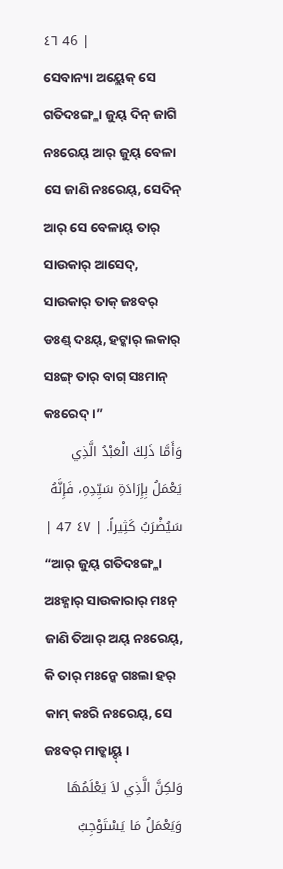٤٦ 46 |
ସେବାନ୍ୟା ଅୟ୍ଲେକ୍ ସେ ଗତିଦଃଙ୍ଗ୍ଳା ଜୁୟ୍ ଦିନ୍ ଜାଗି ନଃରେୟ୍ ଆର୍ ଜୁୟ୍ ବେଳା ସେ ଜାଣି ନଃରେୟ୍, ସେଦିନ୍ ଆର୍ ସେ ବେଳାୟ୍ ତାର୍ ସାଉକାର୍ ଆସେଦ୍, ସାଉକାର୍ ତାକ୍ ଜଃବର୍ ଡଃଣ୍ଡ୍ ଦଃୟ୍, ହଟ୍କାର୍ ଲକାର୍ ସଃଙ୍ଗ୍ ତାର୍ ବାଗ୍ ସଃମାନ୍ କଃରେଦ୍ ।”
وَأَمَّا ذَلِكَ الْعَبْدُ الَّذِي يَعْمَلُ بِإِرَادَةِ سَيِّدِهِ، فَإِنَّهُ سَيُضْرَبُ كَثِيراً. | ٤٧ 47 |
“ଆର୍ ଜୁୟ୍ ଗତିଦଃଙ୍ଗ୍ଳା ଅଃହ୍ଣାର୍ ସାଉକାରାର୍ ମଃନ୍ ଜାଣି ତିଆର୍ ଅୟ୍ ନଃରେୟ୍, କି ତାର୍ ମଃନ୍କେ ଗଃଲା ହର୍ କାମ୍ କଃରି ନଃରେୟ୍, ସେ ଜଃବର୍ ମାଡ୍କାୟ୍ଦ୍ ।
وَلكِنَّ الَّذِي لاَ يَعْلَمُهَا وَيَعْمَلُ مَا يَسْتَوْجِبُ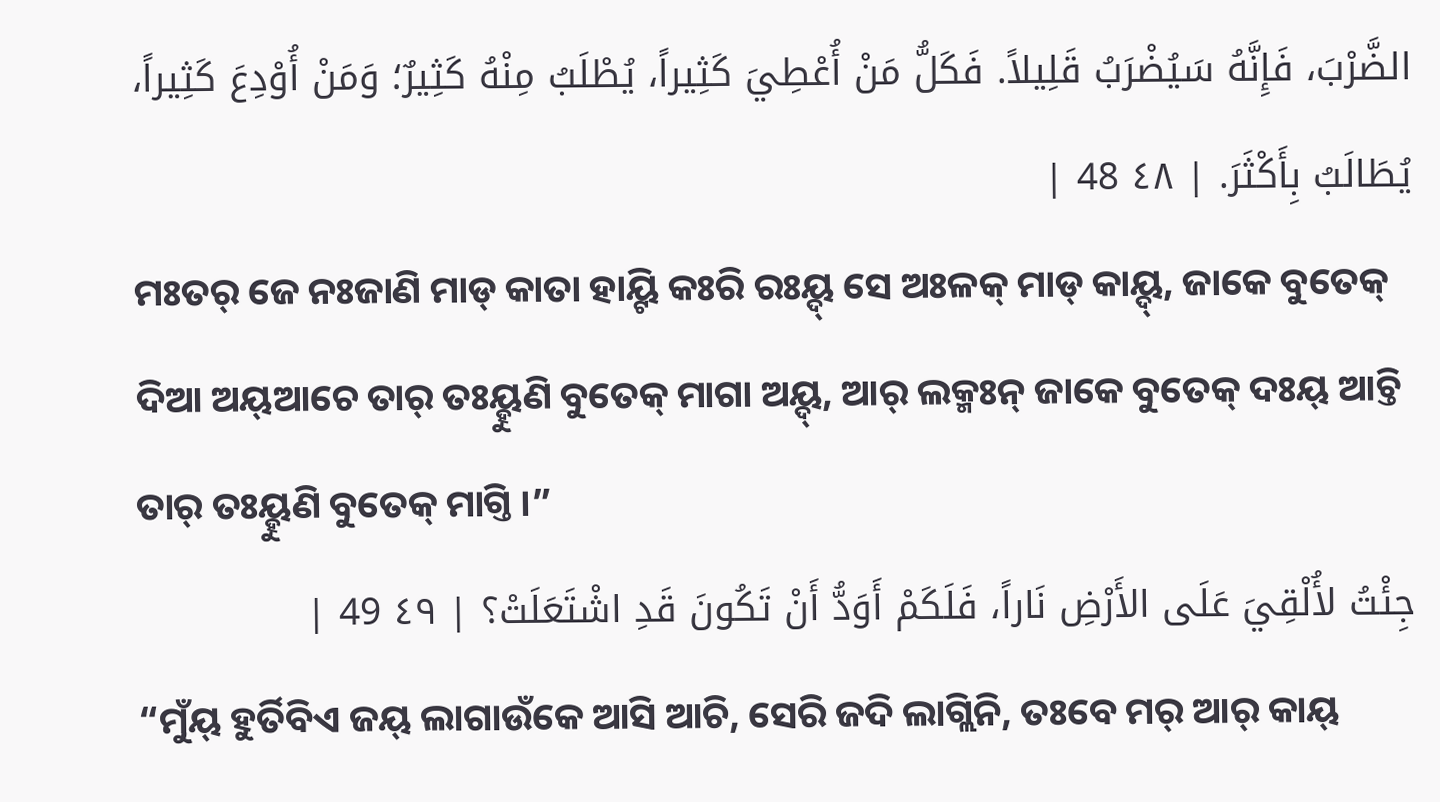الضَّرْبَ، فَإِنَّهُ سَيُضْرَبُ قَلِيلاً. فَكَلُّ مَنْ أُعْطِيَ كَثِيراً، يُطْلَبُ مِنْهُ كَثِيرٌ؛ وَمَنْ أُوْدِعَ كَثِيراً، يُطَالَبُ بِأَكْثَرَ. | ٤٨ 48 |
ମଃତର୍ ଜେ ନଃଜାଣି ମାଡ୍ କାତା ହାୟ୍ଟି କଃରି ରଃୟ୍ଦ୍ ସେ ଅଃଳକ୍ ମାଡ୍ କାୟ୍ଦ୍, ଜାକେ ବୁତେକ୍ ଦିଆ ଅୟ୍ଆଚେ ତାର୍ ତଃୟ୍ହୁଣି ବୁତେକ୍ ମାଗା ଅୟ୍ଦ୍, ଆର୍ ଲକ୍ମଃନ୍ ଜାକେ ବୁତେକ୍ ଦଃୟ୍ ଆଚ୍ତି ତାର୍ ତଃୟ୍ହୁଣି ବୁତେକ୍ ମାଗ୍ତି ।”
جِئْتُ لأُلْقِيَ عَلَى الأَرْضِ نَاراً، فَلَكَمْ أَوَدُّ أَنْ تَكُونَ قَدِ اشْتَعَلَتْ؟ | ٤٩ 49 |
“ମୁଁୟ୍ ହୁର୍ତିବିଏ ଜୟ୍ ଲାଗାଉଁକେ ଆସି ଆଚି, ସେରି ଜଦି ଲାଗ୍ଲିନି, ତଃବେ ମର୍ ଆର୍ କାୟ୍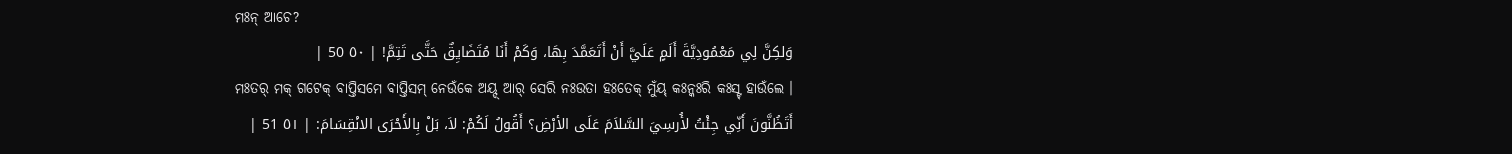ମଃନ୍ ଆଚେ?
وَلكِنَّ لِي مَعْمُودِيَّةَ أَلَمٍ عَلَيَّ أَنْ أَتَعَمَّدَ بِهَا، وَكَمْ أَنَا مُتَضَايِقٌ حَتَّى تَتِمَّ! | ٥٠ 50 |
ମଃତର୍ ମକ୍ ଗଟେକ୍ ବାପ୍ତିସମେ ବାପ୍ତିସମ୍ ନେଉଁକେ ଅୟ୍ଦ୍ ଆର୍ ସେରି ନଃଉତା ହଃତେକ୍ ମୁଁୟ୍ କଃନ୍କଃରି କଃସ୍ଟ୍ ହାଉଁଲେ ।
أَتَظُنَّونَ أَنِّي جِئْتُ لأُرسِيَ السَّلاَمَ عَلَى الأرْضِ؟ أَقُولُ لَكُمْ: لاَ، بَلْ بِالأَحْرَى الانْقِسَامَ: | ٥١ 51 |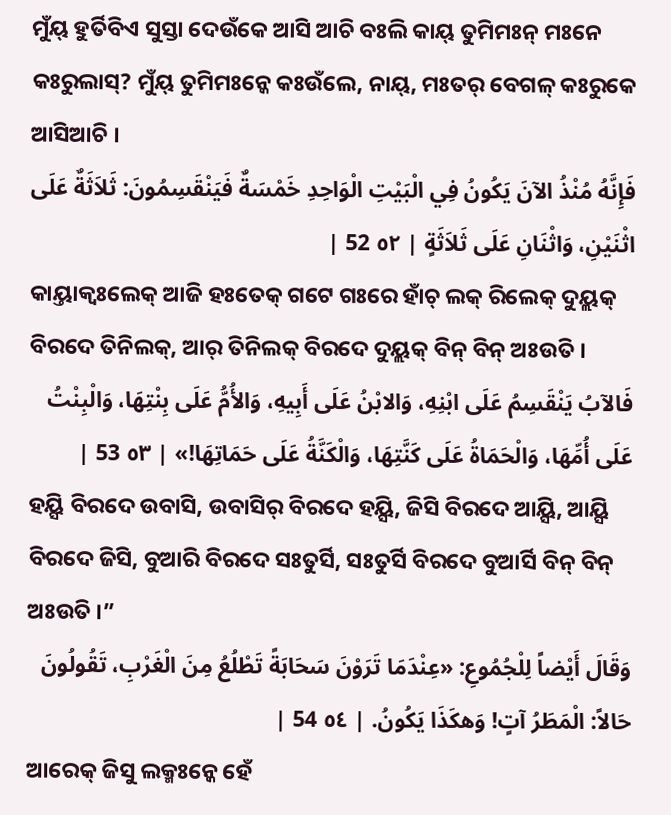ମୁଁୟ୍ ହୁର୍ତିବିଏ ସୁସ୍ତା ଦେଉଁକେ ଆସି ଆଚି ବଃଲି କାୟ୍ ତୁମିମଃନ୍ ମଃନେ କଃରୁଲାସ୍? ମୁଁୟ୍ ତୁମିମଃନ୍କେ କଃଉଁଲେ, ନାୟ୍, ମଃତର୍ ବେଗଳ୍ କଃରୁକେ ଆସିଆଚି ।
فَإِنَّهُ مُنْذُ الآنَ يَكُونُ فِي الْبَيْتِ الْوَاحِدِ خَمْسَةٌ فَيَنْقَسِمُونَ: ثَلاَثَةٌ عَلَى اثْنَيْنِ، وَاثْنَانِ عَلَى ثَلاَثَةٍ | ٥٢ 52 |
କାୟ୍ତାକ୍ବଃଲେକ୍ ଆଜି ହଃତେକ୍ ଗଟେ ଗଃରେ ହାଁଚ୍ ଲକ୍ ରିଲେକ୍ ଦୁୟ୍ଲକ୍ ବିରଦେ ତିନିଲକ୍, ଆର୍ ତିନିଲକ୍ ବିରଦେ ଦୁୟ୍ଲକ୍ ବିନ୍ ବିନ୍ ଅଃଉତି ।
فَالآبُ يَنْقَسِمُ عَلَى ابْنِهِ، وَالابْنُ عَلَى أَبِيهِ، وَالأُمُّ عَلَى بِنْتِهَا، وَالْبِنْتُ عَلَى أُمِّهَا، وَالْحَمَاةُ عَلَى كَنَّتِهَا، وَالْكَنَّةُ عَلَى حَمَاتِهَا!» | ٥٣ 53 |
ହୟ୍ସି ବିରଦେ ଉବାସି, ଉବାସିର୍ ବିରଦେ ହୟ୍ସି, ଜିସି ବିରଦେ ଆୟ୍ସି, ଆୟ୍ସି ବିରଦେ ଜିସି, ବୁଆରି ବିରଦେ ସଃତୁର୍ସି, ସଃତୁର୍ସି ବିରଦେ ବୁଆର୍ସି ବିନ୍ ବିନ୍ ଅଃଉତି ।”
وَقَالَ أَيْضاً لِلْجُمُوعِ: «عِنْدَمَا تَرَوْنَ سَحَابَةً تَطْلُعُ مِنَ الْغَرْبِ، تَقُولُونَ حَالاً: الْمَطَرُ آتٍ! وَهكَذَا يَكُونُ. | ٥٤ 54 |
ଆରେକ୍ ଜିସୁ ଲକ୍ମଃନ୍କେ ହେଁ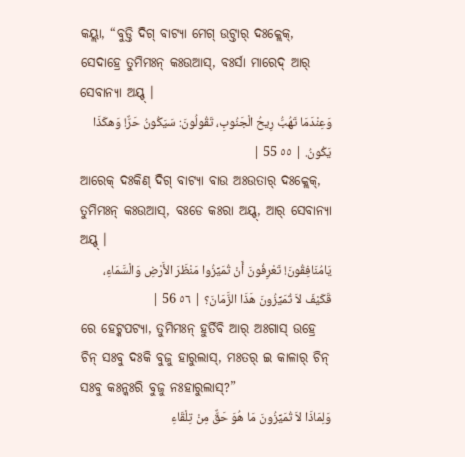କୟ୍ଲା, “ବୁଡ୍ତି ଦିଗ୍ ବାଟ୍ୟା ମେଗ୍ ଉଟ୍ତାର୍ ଦଃକ୍ଲେକ୍, ସେଦାହ୍ରେ ତୁମିମଃନ୍ କଃଉଆସ୍, ବଃର୍ସା ମାରେଦ୍ ଆର୍ ସେବାନ୍ୟା ଅୟ୍ଦ୍ ।
وَعِنْدَمَا تَهُبُّ رِيحُ الْجَنُوبِ، تَقُولُونَ: سَيَكُونُ حَرٌّ! وَهكَذَا يَكُونُ. | ٥٥ 55 |
ଆରେକ୍ ଦଃକିଣ୍ ଦିଗ୍ ବାଟ୍ୟା ବାଉ ଅଃଉତାର୍ ଦଃକ୍ଲେକ୍, ତୁମିମଃନ୍ କଃଉଆସ୍, ବଃଡେ କଃରା ଅୟ୍ଦ୍, ଆର୍ ସେବାନ୍ୟା ଅୟ୍ଦ୍ ।
يَامُنَافِقُونَ! تَعْرِفُونَ أَنْ تُمَيِّزُوا مَنْظَرَ الأَرْضِ وَالْسَّمَاءِ، قَكَيْفَ لاَ تُمَيِّزُونَ هَذَا الزَّمَانَ؟ | ٥٦ 56 |
ରେ ହେଟ୍କପଟ୍ୟା, ତୁମିମଃନ୍ ହୁର୍ତିବି ଆର୍ ଅଃଗାସ୍ ଉହ୍ରେ ଚିନ୍ ସଃବୁ ଦଃକି ବୁଜୁ ହାରୁଲାସ୍, ମଃତର୍ ଇ କାଳାର୍ ଚିନ୍ ସଃବୁ କଃନ୍କଃରି ବୁଜୁ ନଃହାରୁଲାସ୍?”
وَلِمَاذَا لاَ تُمَيِّزُونَ مَا هُوَ حَقٌّ مِنْ تِلْقَاءِ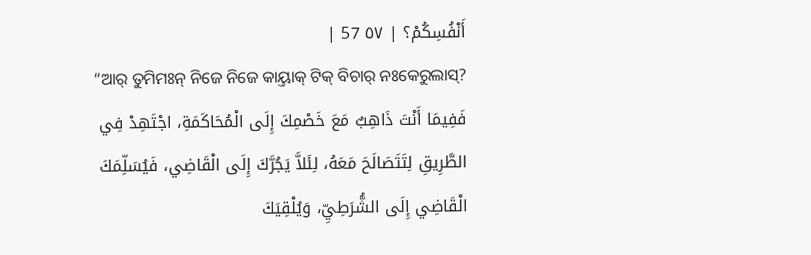أَنْفُسِكُمْ؟ | ٥٧ 57 |
“ଆର୍ ତୁମିମଃନ୍ ନିଜେ ନିଜେ କାୟ୍ତାକ୍ ଟିକ୍ ବିଚାର୍ ନଃକେରୁଲାସ୍?
فَفِيمَا أَنْتَ ذَاهِبٌ مَعَ خَصْمِكَ إِلَى الْمُحَاكَمَةِ، اجْتَهِدْ فِي الطَّرِيقِ لِتَتَصَالَحَ مَعَهُ، لِئَلاَّ يَجُرَّكَ إِلَى الْقَاضِي، فَيُسَلِّمَكَ الْقَاضِي إِلَى الشُّرَطِيِّ، وَيُلْقِيَكَ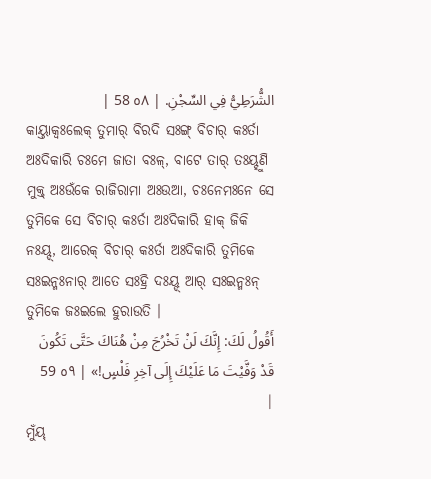الشُّرَطِيُّ فِي السِّجْنِ. | ٥٨ 58 |
କାୟ୍ତାକ୍ବଃଲେକ୍ ତୁମାର୍ ବିରଦି ସଃଙ୍ଗ୍ ବିଚାର୍ କଃର୍ତା ଅଃଦିକାରି ଚଃମେ ଜାତା ବଃଳ୍, ବାଟେ ତାର୍ ତଃୟ୍ହୁଣି ମୁକ୍ତ୍ ଅଃଉଁକେ ରାଜିରାମା ଅଃଉଆ, ଚଃନେମଃନେ ସେ ତୁମିକେ ସେ ବିଚାର୍ କଃର୍ତା ଅଃଦିକାରି ହାକ୍ ଜିକି ନଃୟ୍ଦ୍, ଆରେକ୍ ବିଚାର୍ କଃର୍ତା ଅଃଦିକାରି ତୁମିକେ ସଃଇନ୍ମଃନାର୍ ଆତେ ସଃହ୍ରି ଦଃୟ୍ଦ୍ ଆର୍ ସଃଇନ୍ମଃନ୍ ତୁମିକେ ଜଃଇଲେ ହୁରାଉତି ।
أَقُولُ لَكَ: إِنَّكَ لَنْ تَخْرُجَ مِنْ هُنَاكَ حَتَّى تَكُونَ قَدْ وَفَّيْتَ مَا عَلَيْكَ إِلَى آخِرِ فَلْسٍ!» | ٥٩ 59 |
ମୁଁୟ୍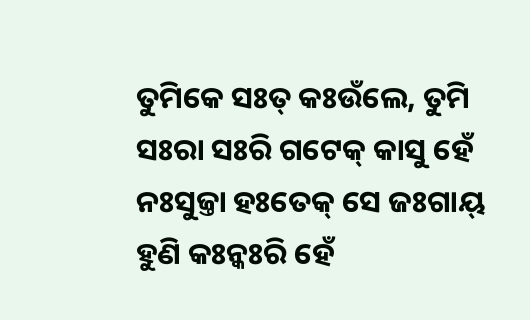ତୁମିକେ ସଃତ୍ କଃଉଁଲେ, ତୁମି ସଃରା ସଃରି ଗଟେକ୍ କାସୁ ହେଁ ନଃସୁଜ୍ତା ହଃତେକ୍ ସେ ଜଃଗାୟ୍ ହୁଣି କଃନ୍କଃରି ହେଁ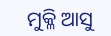ମୁକ୍ଳି ଆସୁ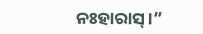ନଃହାରାସ୍ ।”